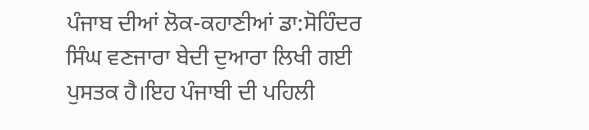ਪੰਜਾਬ ਦੀਆਂ ਲੋਕ-ਕਹਾਣੀਆਂ ਡਾ:ਸੋਹਿੰਦਰ ਸਿੰਘ ਵਣਜਾਰਾ ਬੇਦੀ ਦੁਆਰਾ ਲਿਖੀ ਗਈ ਪੁਸਤਕ ਹੈ।ਇਹ ਪੰਜਾਬੀ ਦੀ ਪਹਿਲੀ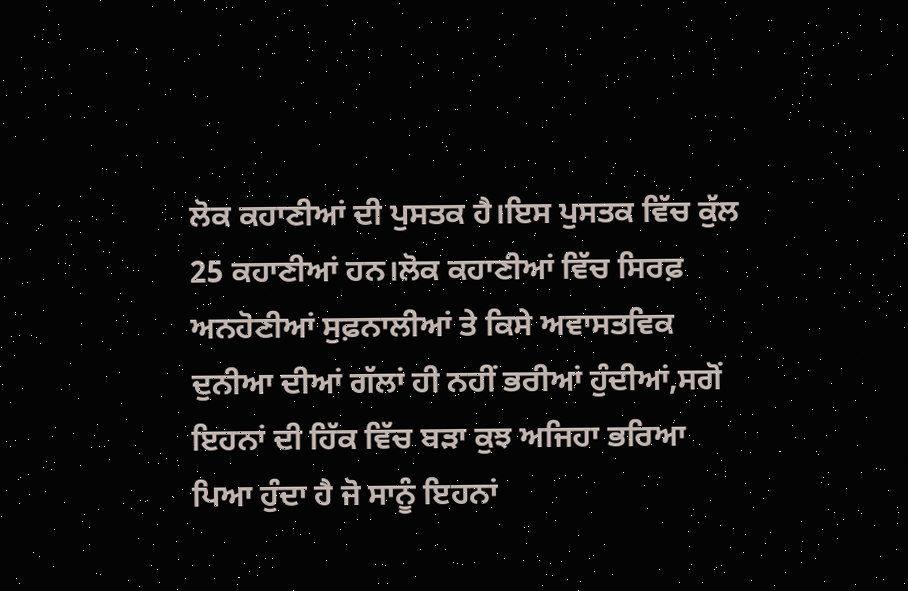ਲੋਕ ਕਹਾਣੀਆਂ ਦੀ ਪੁਸਤਕ ਹੈ।ਇਸ ਪੁਸਤਕ ਵਿੱਚ ਕੁੱਲ 25 ਕਹਾਣੀਆਂ ਹਨ।ਲੋਕ ਕਹਾਣੀਆਂ ਵਿੱਚ ਸਿਰਫ਼ ਅਨਹੋਣੀਆਂ ਸੁਫ਼ਨਾਲੀਆਂ ਤੇ ਕਿਸੇ ਅਵਾਸਤਵਿਕ ਦੁਨੀਆ ਦੀਆਂ ਗੱਲਾਂ ਹੀ ਨਹੀਂ ਭਰੀਆਂ ਹੁੰਦੀਆਂ,ਸਗੋਂ ਇਹਨਾਂ ਦੀ ਹਿੱਕ ਵਿੱਚ ਬੜਾ ਕੁਝ ਅਜਿਹਾ ਭਰਿਆ ਪਿਆ ਹੁੰਦਾ ਹੈ ਜੋ ਸਾਨੂੰ ਇਹਨਾਂ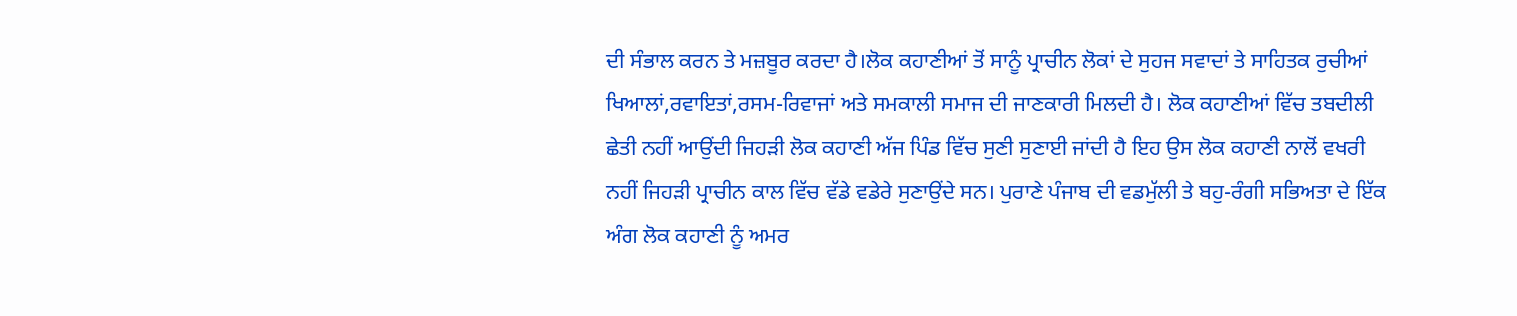ਦੀ ਸੰਭਾਲ ਕਰਨ ਤੇ ਮਜ਼ਬੂਰ ਕਰਦਾ ਹੈ।ਲੋਕ ਕਹਾਣੀਆਂ ਤੋਂ ਸਾਨੂੰ ਪ੍ਰਾਚੀਨ ਲੋਕਾਂ ਦੇ ਸੁਹਜ ਸਵਾਦਾਂ ਤੇ ਸਾਹਿਤਕ ਰੁਚੀਆਂ ਖਿਆਲਾਂ,ਰਵਾਇਤਾਂ,ਰਸਮ-ਰਿਵਾਜਾਂ ਅਤੇ ਸਮਕਾਲੀ ਸਮਾਜ ਦੀ ਜਾਣਕਾਰੀ ਮਿਲਦੀ ਹੈ। ਲੋਕ ਕਹਾਣੀਆਂ ਵਿੱਚ ਤਬਦੀਲੀ ਛੇਤੀ ਨਹੀਂ ਆਉਂਦੀ ਜਿਹੜੀ ਲੋਕ ਕਹਾਣੀ ਅੱਜ ਪਿੰਡ ਵਿੱਚ ਸੁਣੀ ਸੁਣਾਈ ਜਾਂਦੀ ਹੈ ਇਹ ਉਸ ਲੋਕ ਕਹਾਣੀ ਨਾਲੋਂ ਵਖਰੀ ਨਹੀਂ ਜਿਹੜੀ ਪ੍ਰਾਚੀਨ ਕਾਲ ਵਿੱਚ ਵੱਡੇ ਵਡੇਰੇ ਸੁਣਾਉਂਦੇ ਸਨ। ਪੁਰਾਣੇ ਪੰਜਾਬ ਦੀ ਵਡਮੁੱਲੀ ਤੇ ਬਹੁ-ਰੰਗੀ ਸਭਿਅਤਾ ਦੇ ਇੱਕ ਅੰਗ ਲੋਕ ਕਹਾਣੀ ਨੂੰ ਅਮਰ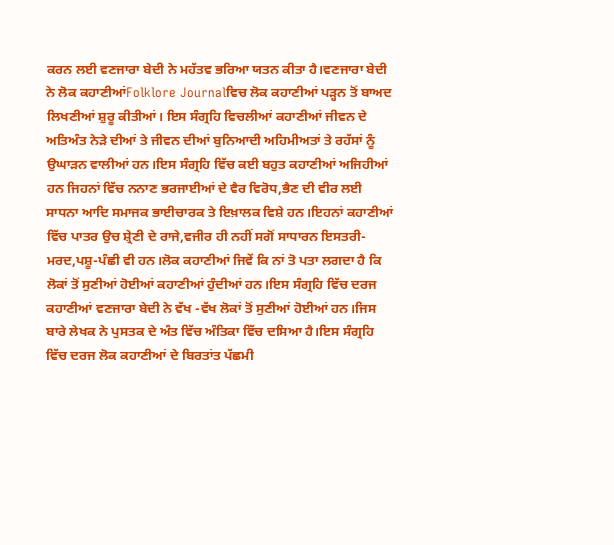ਕਰਨ ਲਈ ਵਣਜਾਰਾ ਬੇਦੀ ਨੇ ਮਹੱਤਵ ਭਰਿਆ ਯਤਨ ਕੀਤਾ ਹੈ।ਵਣਜਾਰਾ ਬੇਦੀ ਨੇ ਲੋਕ ਕਹਾਣੀਆਂFolklore Journalਵਿਚ ਲੋਕ ਕਹਾਣੀਆਂ ਪੜ੍ਹਨ ਤੋਂ ਬਾਅਦ ਲਿਖਣੀਆਂ ਸ਼ੁਰੂ ਕੀਤੀਆਂ। ਇਸ ਸੰਗ੍ਰਹਿ ਵਿਚਲੀਆਂ ਕਹਾਣੀਆਂ ਜੀਵਨ ਦੇ ਅਤਿਅੰਤ ਨੇੜੇ ਦੀਆਂ ਤੇ ਜੀਵਨ ਦੀਆਂ ਬੁਨਿਆਦੀ ਅਹਿਮੀਅਤਾਂ ਤੇ ਰਹੱਸਾਂ ਨੂੰ ਉਘਾੜਨ ਵਾਲੀਆਂ ਹਨ।ਇਸ ਸੰਗ੍ਰਹਿ ਵਿੱਚ ਕਈ ਬਹੁਤ ਕਹਾਣੀਆਂ ਅਜਿਹੀਆਂ ਹਨ ਜਿਹਨਾਂ ਵਿੱਚ ਨਨਾਣ ਭਰਜਾਈਆਂ ਦੇ ਵੈਰ ਵਿਰੋਧ,ਭੈਣ ਦੀ ਵੀਰ ਲਈ ਸਾਧਨਾ ਆਦਿ ਸਮਾਜਕ ਭਾਈਚਾਰਕ ਤੇ ਇਖ਼ਾਲਕ ਵਿਸ਼ੇ ਹਨ।ਇਹਨਾਂ ਕਹਾਣੀਆਂ ਵਿੱਚ ਪਾਤਰ ਉਚ ਸ਼੍ਰੇਣੀ ਦੇ ਰਾਜੇ,ਵਜੀਰ ਹੀ ਨਹੀਂ ਸਗੋਂ ਸਾਧਾਰਨ ਇਸਤਰੀ-ਮਰਦ,ਪਸ਼ੂ-ਪੰਛੀ ਵੀ ਹਨ।ਲੋਕ ਕਹਾਣੀਆਂ ਜਿਵੇਂ ਕਿ ਨਾਂ ਤੋ ਪਤਾ ਲਗਦਾ ਹੈ ਕਿ ਲੋਕਾਂ ਤੋਂ ਸੁਣੀਆਂ ਹੋਈਆਂ ਕਹਾਣੀਆਂ ਹੁੰਦੀਆਂ ਹਨ।ਇਸ ਸੰਗ੍ਰਹਿ ਵਿੱਚ ਦਰਜ ਕਹਾਣੀਆਂ ਵਣਜਾਰਾ ਬੇਦੀ ਨੇ ਵੱਖ -ਵੱਖ ਲੋਕਾਂ ਤੋਂ ਸੁਣੀਆਂ ਹੋਈਆਂ ਹਨ।ਜਿਸ ਬਾਰੇ ਲੇਖਕ ਨੇ ਪੁਸਤਕ ਦੇ ਅੰਤ ਵਿੱਚ ਅੰਤਿਕਾ ਵਿੱਚ ਦਸਿਆ ਹੈ।ਇਸ ਸੰਗ੍ਰਹਿ ਵਿੱਚ ਦਰਜ ਲੋਕ ਕਹਾਣੀਆਂ ਦੇ ਬਿਰਤਾਂਤ ਪੱਛਮੀ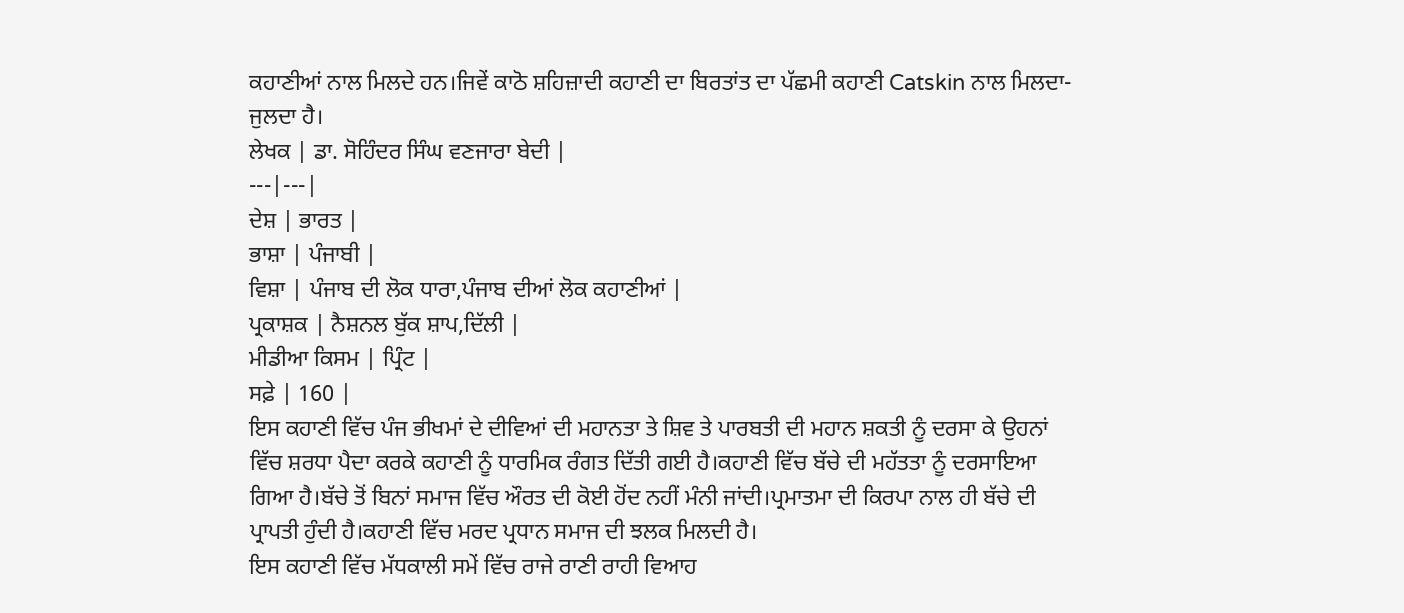ਕਹਾਣੀਆਂ ਨਾਲ ਮਿਲਦੇ ਹਨ।ਜਿਵੇਂ ਕਾਠੋ ਸ਼ਹਿਜ਼ਾਦੀ ਕਹਾਣੀ ਦਾ ਬਿਰਤਾਂਤ ਦਾ ਪੱਛਮੀ ਕਹਾਣੀ Catskin ਨਾਲ ਮਿਲਦਾ-ਜੁਲਦਾ ਹੈ।
ਲੇਖਕ | ਡਾ. ਸੋਹਿੰਦਰ ਸਿੰਘ ਵਣਜਾਰਾ ਬੇਦੀ |
---|---|
ਦੇਸ਼ | ਭਾਰਤ |
ਭਾਸ਼ਾ | ਪੰਜਾਬੀ |
ਵਿਸ਼ਾ | ਪੰਜਾਬ ਦੀ ਲੋਕ ਧਾਰਾ,ਪੰਜਾਬ ਦੀਆਂ ਲੋਕ ਕਹਾਣੀਆਂ |
ਪ੍ਰਕਾਸ਼ਕ | ਨੈਸ਼ਨਲ ਬੁੱਕ ਸ਼ਾਪ,ਦਿੱਲੀ |
ਮੀਡੀਆ ਕਿਸਮ | ਪ੍ਰਿੰਟ |
ਸਫ਼ੇ | 160 |
ਇਸ ਕਹਾਣੀ ਵਿੱਚ ਪੰਜ ਭੀਖਮਾਂ ਦੇ ਦੀਵਿਆਂ ਦੀ ਮਹਾਨਤਾ ਤੇ ਸ਼ਿਵ ਤੇ ਪਾਰਬਤੀ ਦੀ ਮਹਾਨ ਸ਼ਕਤੀ ਨੂੰ ਦਰਸਾ ਕੇ ਉਹਨਾਂ ਵਿੱਚ ਸ਼ਰਧਾ ਪੈਦਾ ਕਰਕੇ ਕਹਾਣੀ ਨੂੰ ਧਾਰਮਿਕ ਰੰਗਤ ਦਿੱਤੀ ਗਈ ਹੈ।ਕਹਾਣੀ ਵਿੱਚ ਬੱਚੇ ਦੀ ਮਹੱਤਤਾ ਨੂੰ ਦਰਸਾਇਆ ਗਿਆ ਹੈ।ਬੱਚੇ ਤੋਂ ਬਿਨਾਂ ਸਮਾਜ ਵਿੱਚ ਔਰਤ ਦੀ ਕੋਈ ਹੋਂਦ ਨਹੀਂ ਮੰਨੀ ਜਾਂਦੀ।ਪ੍ਰਮਾਤਮਾ ਦੀ ਕਿਰਪਾ ਨਾਲ ਹੀ ਬੱਚੇ ਦੀ ਪ੍ਰਾਪਤੀ ਹੁੰਦੀ ਹੈ।ਕਹਾਣੀ ਵਿੱਚ ਮਰਦ ਪ੍ਰਧਾਨ ਸਮਾਜ ਦੀ ਝਲਕ ਮਿਲਦੀ ਹੈ।
ਇਸ ਕਹਾਣੀ ਵਿੱਚ ਮੱਧਕਾਲੀ ਸਮੇਂ ਵਿੱਚ ਰਾਜੇ ਰਾਣੀ ਰਾਹੀ ਵਿਆਹ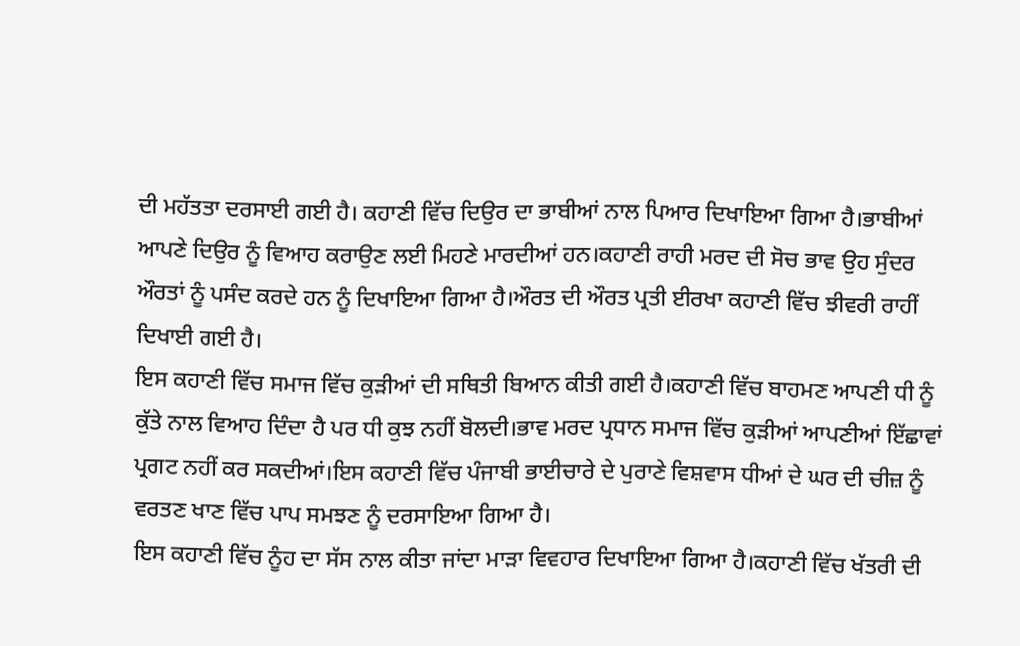ਦੀ ਮਹੱਤਤਾ ਦਰਸਾਈ ਗਈ ਹੈ। ਕਹਾਣੀ ਵਿੱਚ ਦਿਉਰ ਦਾ ਭਾਬੀਆਂ ਨਾਲ ਪਿਆਰ ਦਿਖਾਇਆ ਗਿਆ ਹੈ।ਭਾਬੀਆਂ ਆਪਣੇ ਦਿਉਰ ਨੂੰ ਵਿਆਹ ਕਰਾਉਣ ਲਈ ਮਿਹਣੇ ਮਾਰਦੀਆਂ ਹਨ।ਕਹਾਣੀ ਰਾਹੀ ਮਰਦ ਦੀ ਸੋਚ ਭਾਵ ਉਹ ਸੁੰਦਰ ਔਰਤਾਂ ਨੂੰ ਪਸੰਦ ਕਰਦੇ ਹਨ ਨੂੰ ਦਿਖਾਇਆ ਗਿਆ ਹੈ।ਔਰਤ ਦੀ ਔਰਤ ਪ੍ਰਤੀ ਈਰਖਾ ਕਹਾਣੀ ਵਿੱਚ ਝੀਵਰੀ ਰਾਹੀਂ ਦਿਖਾਈ ਗਈ ਹੈ।
ਇਸ ਕਹਾਣੀ ਵਿੱਚ ਸਮਾਜ ਵਿੱਚ ਕੁੜੀਆਂ ਦੀ ਸਥਿਤੀ ਬਿਆਨ ਕੀਤੀ ਗਈ ਹੈ।ਕਹਾਣੀ ਵਿੱਚ ਬਾਹਮਣ ਆਪਣੀ ਧੀ ਨੂੰ ਕੁੱਤੇ ਨਾਲ ਵਿਆਹ ਦਿੰਦਾ ਹੈ ਪਰ ਧੀ ਕੁਝ ਨਹੀਂ ਬੋਲਦੀ।ਭਾਵ ਮਰਦ ਪ੍ਰਧਾਨ ਸਮਾਜ ਵਿੱਚ ਕੁੜੀਆਂ ਆਪਣੀਆਂ ਇੱਛਾਵਾਂ ਪ੍ਰਗਟ ਨਹੀਂ ਕਰ ਸਕਦੀਆਂ।ਇਸ ਕਹਾਣੀ ਵਿੱਚ ਪੰਜਾਬੀ ਭਾਈਚਾਰੇ ਦੇ ਪੁਰਾਣੇ ਵਿਸ਼ਵਾਸ ਧੀਆਂ ਦੇ ਘਰ ਦੀ ਚੀਜ਼ ਨੂੰ ਵਰਤਣ ਖਾਣ ਵਿੱਚ ਪਾਪ ਸਮਝਣ ਨੂੰ ਦਰਸਾਇਆ ਗਿਆ ਹੈ।
ਇਸ ਕਹਾਣੀ ਵਿੱਚ ਨੂੰਹ ਦਾ ਸੱਸ ਨਾਲ ਕੀਤਾ ਜਾਂਦਾ ਮਾੜਾ ਵਿਵਹਾਰ ਦਿਖਾਇਆ ਗਿਆ ਹੈ।ਕਹਾਣੀ ਵਿੱਚ ਖੱਤਰੀ ਦੀ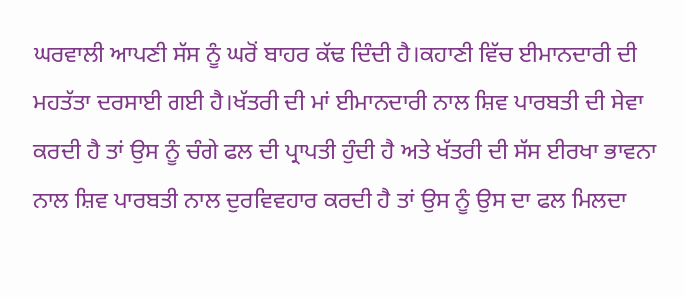ਘਰਵਾਲੀ ਆਪਣੀ ਸੱਸ ਨੂੰ ਘਰੋਂ ਬਾਹਰ ਕੱਢ ਦਿੰਦੀ ਹੈ।ਕਹਾਣੀ ਵਿੱਚ ਈਮਾਨਦਾਰੀ ਦੀ ਮਹਤੱਤਾ ਦਰਸਾਈ ਗਈ ਹੈ।ਖੱਤਰੀ ਦੀ ਮਾਂ ਈਮਾਨਦਾਰੀ ਨਾਲ ਸ਼ਿਵ ਪਾਰਬਤੀ ਦੀ ਸੇਵਾ ਕਰਦੀ ਹੈ ਤਾਂ ਉਸ ਨੂੰ ਚੰਗੇ ਫਲ ਦੀ ਪ੍ਰਾਪਤੀ ਹੁੰਦੀ ਹੈ ਅਤੇ ਖੱਤਰੀ ਦੀ ਸੱਸ ਈਰਖਾ ਭਾਵਨਾ ਨਾਲ ਸ਼ਿਵ ਪਾਰਬਤੀ ਨਾਲ ਦੁਰਵਿਵਹਾਰ ਕਰਦੀ ਹੈ ਤਾਂ ਉਸ ਨੂੰ ਉਸ ਦਾ ਫਲ ਮਿਲਦਾ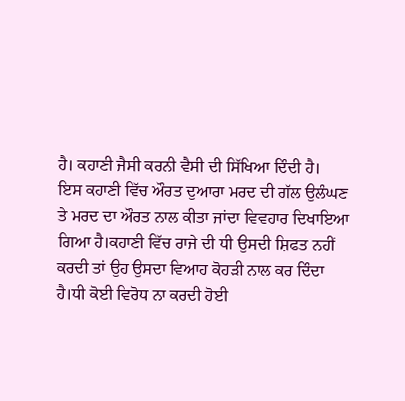ਹੈ। ਕਹਾਣੀ ਜੈਸੀ ਕਰਨੀ ਵੈਸੀ ਦੀ ਸਿੱਖਿਆ ਦਿੰਦੀ ਹੈ।
ਇਸ ਕਹਾਣੀ ਵਿੱਚ ਔਰਤ ਦੁਆਰਾ ਮਰਦ ਦੀ ਗੱਲ ਉਲੰਘਣ ਤੇ ਮਰਦ ਦਾ ਔਰਤ ਨਾਲ ਕੀਤਾ ਜਾਂਦਾ ਵਿਵਹਾਰ ਦਿਖਾਇਆ ਗਿਆ ਹੈ।ਕਹਾਣੀ ਵਿੱਚ ਰਾਜੇ ਦੀ ਧੀ ਉਸਦੀ ਸ਼ਿਫਤ ਨਹੀਂ ਕਰਦੀ ਤਾਂ ਉਹ ਉਸਦਾ ਵਿਆਹ ਕੋਹੜੀ ਨਾਲ ਕਰ ਦਿੰਦਾ ਹੈ।ਧੀ ਕੋਈ ਵਿਰੋਧ ਨਾ ਕਰਦੀ ਹੋਈ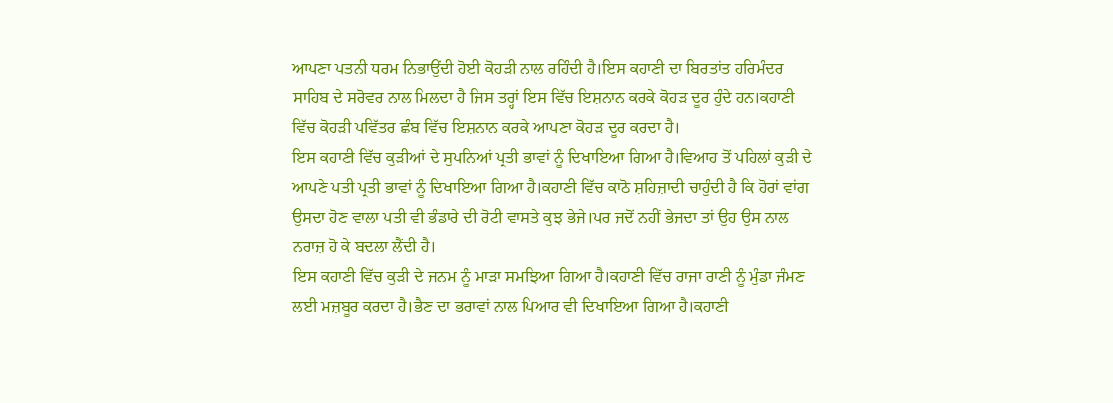ਆਪਣਾ ਪਤਨੀ ਧਰਮ ਨਿਭਾਉਂਦੀ ਹੋਈ ਕੋਹੜੀ ਨਾਲ ਰਹਿੰਦੀ ਹੈ।ਇਸ ਕਹਾਣੀ ਦਾ ਬਿਰਤਾਂਤ ਹਰਿਮੰਦਰ ਸਾਹਿਬ ਦੇ ਸਰੋਵਰ ਨਾਲ ਮਿਲਦਾ ਹੈ ਜਿਸ ਤਰ੍ਹਾਂ ਇਸ ਵਿੱਚ ਇਸ਼ਨਾਨ ਕਰਕੇ ਕੋਹੜ ਦੂਰ ਹੁੰਦੇ ਹਨ।ਕਹਾਣੀ ਵਿੱਚ ਕੋਹੜੀ ਪਵਿੱਤਰ ਛੰਬ ਵਿੱਚ ਇਸ਼ਨਾਨ ਕਰਕੇ ਆਪਣਾ ਕੋਹੜ ਦੂਰ ਕਰਦਾ ਹੈ।
ਇਸ ਕਹਾਣੀ ਵਿੱਚ ਕੁੜੀਆਂ ਦੇ ਸੁਪਨਿਆਂ ਪ੍ਰਤੀ ਭਾਵਾਂ ਨੂੰ ਦਿਖਾਇਆ ਗਿਆ ਹੈ।ਵਿਆਹ ਤੋਂ ਪਹਿਲਾਂ ਕੁੜੀ ਦੇ ਆਪਣੇ ਪਤੀ ਪ੍ਰਤੀ ਭਾਵਾਂ ਨੂੰ ਦਿਖਾਇਆ ਗਿਆ ਹੈ।ਕਹਾਣੀ ਵਿੱਚ ਕਾਠੋ ਸ਼ਹਿਜ਼ਾਦੀ ਚਾਹੁੰਦੀ ਹੈ ਕਿ ਹੋਰਾਂ ਵਾਂਗ ਉਸਦਾ ਹੋਣ ਵਾਲਾ ਪਤੀ ਵੀ ਭੰਡਾਰੇ ਦੀ ਰੋਟੀ ਵਾਸਤੇ ਕੁਝ ਭੇਜੇ।ਪਰ ਜਦੋਂ ਨਹੀਂ ਭੇਜਦਾ ਤਾਂ ਉਹ ਉਸ ਨਾਲ ਨਰਾਜ਼ ਹੋ ਕੇ ਬਦਲਾ ਲੈਂਦੀ ਹੈ।
ਇਸ ਕਹਾਣੀ ਵਿੱਚ ਕੁੜੀ ਦੇ ਜਨਮ ਨੂੰ ਮਾੜਾ ਸਮਝਿਆ ਗਿਆ ਹੈ।ਕਹਾਣੀ ਵਿੱਚ ਰਾਜਾ ਰਾਣੀ ਨੂੰ ਮੁੰਡਾ ਜੰਮਣ ਲਈ ਮਜ਼ਬੂਰ ਕਰਦਾ ਹੈ।ਭੈਣ ਦਾ ਭਰਾਵਾਂ ਨਾਲ ਪਿਆਰ ਵੀ ਦਿਖਾਇਆ ਗਿਆ ਹੈ।ਕਹਾਣੀ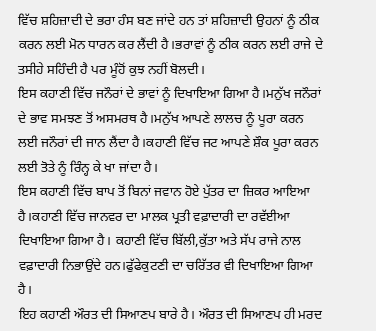ਵਿੱਚ ਸ਼ਹਿਜ਼ਾਦੀ ਦੇ ਭਰਾ ਹੰਸ ਬਣ ਜਾਂਦੇ ਹਨ ਤਾਂ ਸ਼ਹਿਜ਼ਾਦੀ ਉਹਨਾਂ ਨੂੰ ਠੀਕ ਕਰਨ ਲਈ ਮੋਨ ਧਾਰਨ ਕਰ ਲੈਂਦੀ ਹੈ।ਭਰਾਵਾਂ ਨੂੰ ਠੀਕ ਕਰਨ ਲਈ ਰਾਜੇ ਦੇ ਤਸੀਹੇ ਸਹਿੰਦੀ ਹੈ ਪਰ ਮੂੰਹੋਂ ਕੁਝ ਨਹੀਂ ਬੋਲਦੀ।
ਇਸ ਕਹਾਣੀ ਵਿੱਚ ਜਨੌਰਾਂ ਦੇ ਭਾਵਾਂ ਨੂੰ ਦਿਖਾਇਆ ਗਿਆ ਹੈ।ਮਨੁੱਖ ਜਨੌਰਾਂ ਦੇ ਭਾਵ ਸਮਝਣ ਤੋਂ ਅਸਮਰਥ ਹੈ।ਮਨੁੱਖ ਆਪਣੇ ਲਾਲਚ ਨੂੰ ਪੂਰਾ ਕਰਨ ਲਈ ਜਨੌਰਾਂ ਦੀ ਜਾਨ ਲੈਂਦਾ ਹੈ।ਕਹਾਣੀ ਵਿੱਚ ਜਟ ਆਪਣੇ ਸ਼ੌਕ ਪੂਰਾ ਕਰਨ ਲਈ ਤੋਤੇ ਨੂੰ ਰਿੰਨ੍ਹ ਕੇ ਖਾ ਜਾਂਦਾ ਹੈ।
ਇਸ ਕਹਾਣੀ ਵਿੱਚ ਬਾਪ ਤੋਂ ਬਿਨਾਂ ਜਵਾਨ ਹੋਏ ਪੁੱਤਰ ਦਾ ਜ਼ਿਕਰ ਆਇਆ ਹੈ।ਕਹਾਣੀ ਵਿੱਚ ਜਾਨਵਰ ਦਾ ਮਾਲਕ ਪ੍ਰਤੀ ਵਫ਼ਾਦਾਰੀ ਦਾ ਰਵੱਈਆ ਦਿਖਾਇਆ ਗਿਆ ਹੈ। ਕਹਾਣੀ ਵਿੱਚ ਬਿੱਲੀ,ਕੁੱਤਾ ਅਤੇ ਸੱਪ ਰਾਜੇ ਨਾਲ ਵਫ਼ਾਦਾਰੀ ਨਿਭਾਉਂਦੇ ਹਨ।ਫੁੱਫੇਕੁਟਣੀ ਦਾ ਚਰਿੱਤਰ ਵੀ ਦਿਖਾਇਆ ਗਿਆ ਹੈ।
ਇਹ ਕਹਾਣੀ ਔਰਤ ਦੀ ਸਿਆਣਪ ਬਾਰੇ ਹੈ। ਔਰਤ ਦੀ ਸਿਆਣਪ ਹੀ ਮਰਦ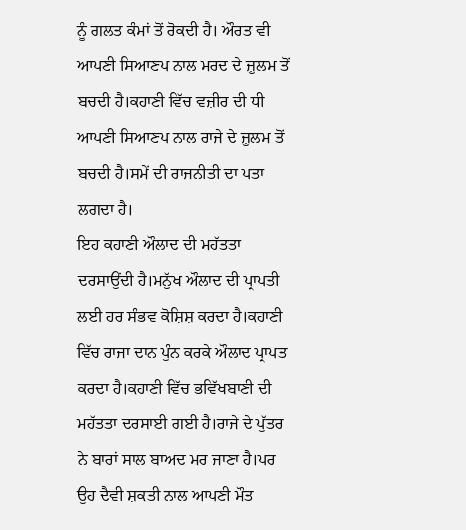ਨੂੰ ਗਲਤ ਕੰਮਾਂ ਤੋਂ ਰੋਕਦੀ ਹੈ। ਔਰਤ ਵੀ ਆਪਣੀ ਸਿਆਣਪ ਨਾਲ ਮਰਦ ਦੇ ਜ਼ੁਲਮ ਤੋਂ ਬਚਦੀ ਹੈ।ਕਹਾਣੀ ਵਿੱਚ ਵਜ਼ੀਰ ਦੀ ਧੀ ਆਪਣੀ ਸਿਆਣਪ ਨਾਲ ਰਾਜੇ ਦੇ ਜ਼ੁਲਮ ਤੋਂ ਬਚਦੀ ਹੈ।ਸਮੇਂ ਦੀ ਰਾਜਨੀਤੀ ਦਾ ਪਤਾ ਲਗਦਾ ਹੈ।
ਇਹ ਕਹਾਣੀ ਔਲਾਦ ਦੀ ਮਹੱਤਤਾ ਦਰਸਾਉਂਦੀ ਹੈ।ਮਨੁੱਖ ਔਲਾਦ ਦੀ ਪ੍ਰਾਪਤੀ ਲਈ ਹਰ ਸੰਭਵ ਕੋਸ਼ਿਸ਼ ਕਰਦਾ ਹੈ।ਕਹਾਣੀ ਵਿੱਚ ਰਾਜਾ ਦਾਨ ਪੁੰਨ ਕਰਕੇ ਔਲਾਦ ਪ੍ਰਾਪਤ ਕਰਦਾ ਹੈ।ਕਹਾਣੀ ਵਿੱਚ ਭਵਿੱਖਬਾਣੀ ਦੀ ਮਹੱਤਤਾ ਦਰਸਾਈ ਗਈ ਹੈ।ਰਾਜੇ ਦੇ ਪੁੱਤਰ ਨੇ ਬਾਰਾਂ ਸਾਲ ਬਾਅਦ ਮਰ ਜਾਣਾ ਹੈ।ਪਰ ਉਹ ਦੈਵੀ ਸ਼ਕਤੀ ਨਾਲ ਆਪਣੀ ਮੌਤ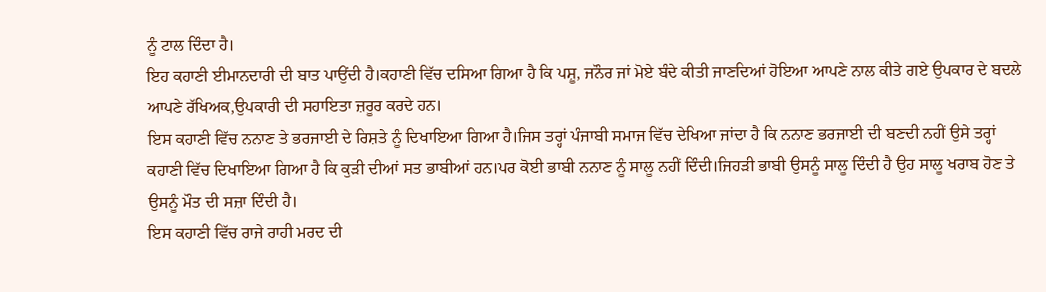ਨੂੰ ਟਾਲ ਦਿੰਦਾ ਹੈ।
ਇਹ ਕਹਾਣੀ ਈਮਾਨਦਾਰੀ ਦੀ ਬਾਤ ਪਾਉਂਦੀ ਹੈ।ਕਹਾਣੀ ਵਿੱਚ ਦਸਿਆ ਗਿਆ ਹੈ ਕਿ ਪਸ਼ੂ, ਜਨੌਰ ਜਾਂ ਮੋਏ ਬੰਦੇ ਕੀਤੀ ਜਾਣਦਿਆਂ ਹੋਇਆ ਆਪਣੇ ਨਾਲ ਕੀਤੇ ਗਏ ਉਪਕਾਰ ਦੇ ਬਦਲੇ ਆਪਣੇ ਰੱਖਿਅਕ,ਉਪਕਾਰੀ ਦੀ ਸਹਾਇਤਾ ਜ਼ਰੂਰ ਕਰਦੇ ਹਨ।
ਇਸ ਕਹਾਣੀ ਵਿੱਚ ਨਨਾਣ ਤੇ ਭਰਜਾਈ ਦੇ ਰਿਸ਼ਤੇ ਨੂੰ ਦਿਖਾਇਆ ਗਿਆ ਹੈ।ਜਿਸ ਤਰ੍ਹਾਂ ਪੰਜਾਬੀ ਸਮਾਜ ਵਿੱਚ ਦੇਖਿਆ ਜਾਂਦਾ ਹੈ ਕਿ ਨਨਾਣ ਭਰਜਾਈ ਦੀ ਬਣਦੀ ਨਹੀਂ ਉਸੇ ਤਰ੍ਹਾਂ ਕਹਾਣੀ ਵਿੱਚ ਦਿਖਾਇਆ ਗਿਆ ਹੈ ਕਿ ਕੁੜੀ ਦੀਆਂ ਸਤ ਭਾਬੀਆਂ ਹਨ।ਪਰ ਕੋਈ ਭਾਬੀ ਨਨਾਣ ਨੂੰ ਸਾਲੂ ਨਹੀਂ ਦਿੰਦੀ।ਜਿਹੜੀ ਭਾਬੀ ਉਸਨੂੰ ਸਾਲੂ ਦਿੰਦੀ ਹੈ ਉਹ ਸਾਲੂ ਖਰਾਬ ਹੋਣ ਤੇ ਉਸਨੂੰ ਮੌਤ ਦੀ ਸਜ਼ਾ ਦਿੰਦੀ ਹੈ।
ਇਸ ਕਹਾਣੀ ਵਿੱਚ ਰਾਜੇ ਰਾਹੀ ਮਰਦ ਦੀ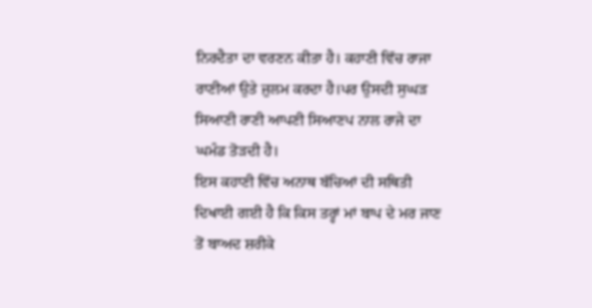ਨਿਰਦੈਤਾ ਦਾ ਵਰਣਨ ਕੀਤਾ ਹੈ। ਕਹਾਣੀ ਵਿੱਚ ਰਾਜਾ ਰਾਣੀਆਂ ਉਤੇ ਜ਼ੁਲਮ ਕਰਦਾ ਹੈ।ਪਰ ਉਸਦੀ ਸੁਘੜ ਸਿਆਣੀ ਰਾਣੀ ਆਪਣੀ ਸਿਆਣਪ ਨਾਲ ਰਾਜੇ ਦਾ ਘਮੰਡ ਤੋੜਦੀ ਹੈ।
ਇਸ ਕਹਾਣੀ ਵਿੱਚ ਅਨਾਥ ਬੱਚਿਆਂ ਦੀ ਸਥਿਤੀ ਦਿਖਾਈ ਗਈ ਹੈ ਕਿ ਕਿਸ ਤਰ੍ਹਾਂ ਮਾਂ ਬਾਪ ਦੇ ਮਰ ਜਾਣ ਤੋਂ ਬਾਅਦ ਸ਼ਰੀਕੇ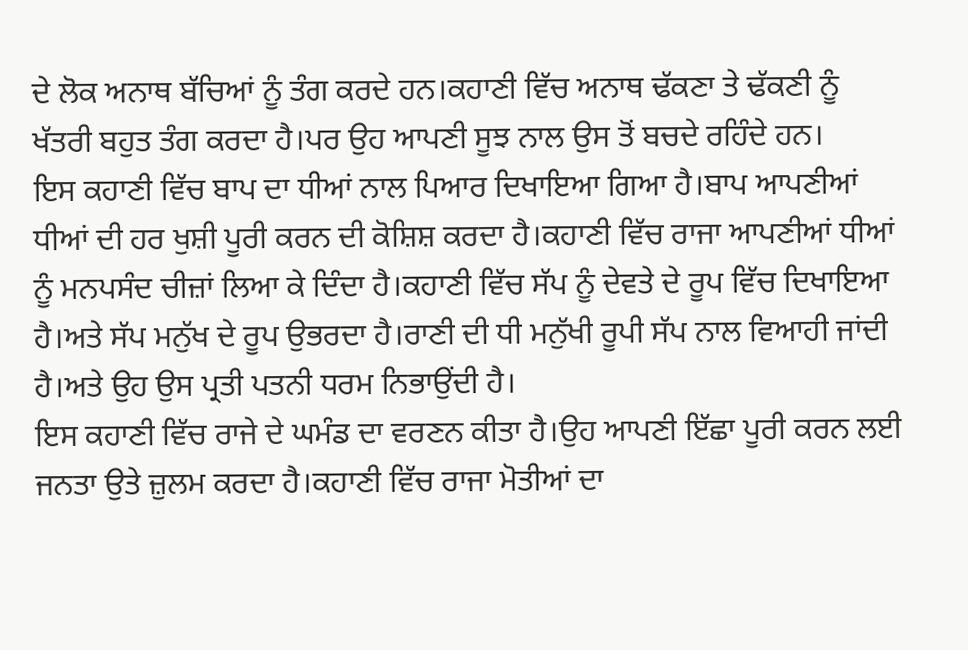ਦੇ ਲੋਕ ਅਨਾਥ ਬੱਚਿਆਂ ਨੂੰ ਤੰਗ ਕਰਦੇ ਹਨ।ਕਹਾਣੀ ਵਿੱਚ ਅਨਾਥ ਢੱਕਣਾ ਤੇ ਢੱਕਣੀ ਨੂੰ ਖੱਤਰੀ ਬਹੁਤ ਤੰਗ ਕਰਦਾ ਹੈ।ਪਰ ਉਹ ਆਪਣੀ ਸੂਝ ਨਾਲ ਉਸ ਤੋਂ ਬਚਦੇ ਰਹਿੰਦੇ ਹਨ।
ਇਸ ਕਹਾਣੀ ਵਿੱਚ ਬਾਪ ਦਾ ਧੀਆਂ ਨਾਲ ਪਿਆਰ ਦਿਖਾਇਆ ਗਿਆ ਹੈ।ਬਾਪ ਆਪਣੀਆਂ ਧੀਆਂ ਦੀ ਹਰ ਖੁਸ਼ੀ ਪੂਰੀ ਕਰਨ ਦੀ ਕੋਸ਼ਿਸ਼ ਕਰਦਾ ਹੈ।ਕਹਾਣੀ ਵਿੱਚ ਰਾਜਾ ਆਪਣੀਆਂ ਧੀਆਂ ਨੂੰ ਮਨਪਸੰਦ ਚੀਜ਼ਾਂ ਲਿਆ ਕੇ ਦਿੰਦਾ ਹੈ।ਕਹਾਣੀ ਵਿੱਚ ਸੱਪ ਨੂੰ ਦੇਵਤੇ ਦੇ ਰੂਪ ਵਿੱਚ ਦਿਖਾਇਆ ਹੈ।ਅਤੇ ਸੱਪ ਮਨੁੱਖ ਦੇ ਰੂਪ ਉਭਰਦਾ ਹੈ।ਰਾਣੀ ਦੀ ਧੀ ਮਨੁੱਖੀ ਰੂਪੀ ਸੱਪ ਨਾਲ ਵਿਆਹੀ ਜਾਂਦੀ ਹੈ।ਅਤੇ ਉਹ ਉਸ ਪ੍ਰਤੀ ਪਤਨੀ ਧਰਮ ਨਿਭਾਉਂਦੀ ਹੈ।
ਇਸ ਕਹਾਣੀ ਵਿੱਚ ਰਾਜੇ ਦੇ ਘਮੰਡ ਦਾ ਵਰਣਨ ਕੀਤਾ ਹੈ।ਉਹ ਆਪਣੀ ਇੱਛਾ ਪੂਰੀ ਕਰਨ ਲਈ ਜਨਤਾ ਉਤੇ ਜ਼ੁਲਮ ਕਰਦਾ ਹੈ।ਕਹਾਣੀ ਵਿੱਚ ਰਾਜਾ ਮੋਤੀਆਂ ਦਾ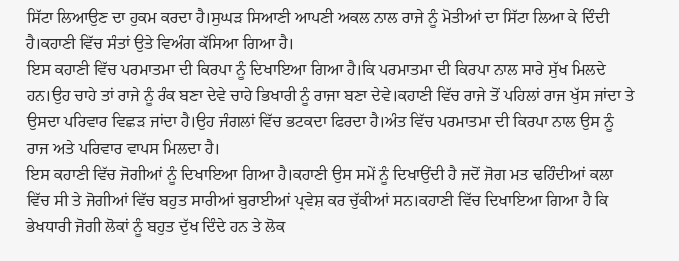ਸਿੱਟਾ ਲਿਆਉਣ ਦਾ ਹੁਕਮ ਕਰਦਾ ਹੈ।ਸੁਘੜ ਸਿਆਣੀ ਆਪਣੀ ਅਕਲ ਨਾਲ ਰਾਜੇ ਨੂੰ ਮੋਤੀਆਂ ਦਾ ਸਿੱਟਾ ਲਿਆ ਕੇ ਦਿੰਦੀ ਹੈ।ਕਹਾਣੀ ਵਿੱਚ ਸੰਤਾਂ ਉਤੇ ਵਿਅੰਗ ਕੱਸਿਆ ਗਿਆ ਹੈ।
ਇਸ ਕਹਾਣੀ ਵਿੱਚ ਪਰਮਾਤਮਾ ਦੀ ਕਿਰਪਾ ਨੂੰ ਦਿਖਾਇਆ ਗਿਆ ਹੈ।ਕਿ ਪਰਮਾਤਮਾ ਦੀ ਕਿਰਪਾ ਨਾਲ ਸਾਰੇ ਸੁੱਖ ਮਿਲਦੇ ਹਨ।ਉਹ ਚਾਹੇ ਤਾਂ ਰਾਜੇ ਨੂੰ ਰੰਕ ਬਣਾ ਦੇਵੇ ਚਾਹੇ ਭਿਖਾਰੀ ਨੂੰ ਰਾਜਾ ਬਣਾ ਦੇਵੇ।ਕਹਾਣੀ ਵਿੱਚ ਰਾਜੇ ਤੋਂ ਪਹਿਲਾਂ ਰਾਜ ਖੁੱਸ ਜਾਂਦਾ ਤੇ ਉਸਦਾ ਪਰਿਵਾਰ ਵਿਛੜ ਜਾਂਦਾ ਹੈ।ਉਹ ਜੰਗਲਾਂ ਵਿੱਚ ਭਟਕਦਾ ਫਿਰਦਾ ਹੈ।ਅੰਤ ਵਿੱਚ ਪਰਮਾਤਮਾ ਦੀ ਕਿਰਪਾ ਨਾਲ ਉਸ ਨੂੰ ਰਾਜ ਅਤੇ ਪਰਿਵਾਰ ਵਾਪਸ ਮਿਲਦਾ ਹੈ।
ਇਸ ਕਹਾਣੀ ਵਿੱਚ ਜੋਗੀਆਂ ਨੂੰ ਦਿਖਾਇਆ ਗਿਆ ਹੈ।ਕਹਾਣੀ ਉਸ ਸਮੇਂ ਨੂੰ ਦਿਖਾਉਂਦੀ ਹੈ ਜਦੋਂ ਜੋਗ ਮਤ ਢਹਿੰਦੀਆਂ ਕਲਾ ਵਿੱਚ ਸੀ ਤੇ ਜੋਗੀਆਂ ਵਿੱਚ ਬਹੁਤ ਸਾਰੀਆਂ ਬੁਰਾਈਆਂ ਪ੍ਰਵੇਸ਼ ਕਰ ਚੁੱਕੀਆਂ ਸਨ।ਕਹਾਣੀ ਵਿੱਚ ਦਿਖਾਇਆ ਗਿਆ ਹੈ ਕਿ ਭੇਖਧਾਰੀ ਜੋਗੀ ਲੋਕਾਂ ਨੂੰ ਬਹੁਤ ਦੁੱਖ ਦਿੰਦੇ ਹਨ ਤੇ ਲੋਕ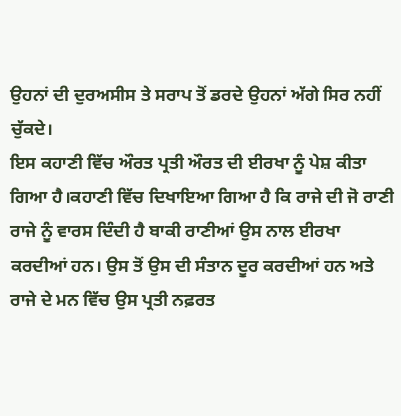ਉਹਨਾਂ ਦੀ ਦੁਰਅਸੀਸ ਤੇ ਸਰਾਪ ਤੋਂ ਡਰਦੇ ਉਹਨਾਂ ਅੱਗੇ ਸਿਰ ਨਹੀਂ ਚੁੱਕਦੇ।
ਇਸ ਕਹਾਣੀ ਵਿੱਚ ਔਰਤ ਪ੍ਰਤੀ ਔਰਤ ਦੀ ਈਰਖਾ ਨੂੰ ਪੇਸ਼ ਕੀਤਾ ਗਿਆ ਹੈ।ਕਹਾਣੀ ਵਿੱਚ ਦਿਖਾਇਆ ਗਿਆ ਹੈ ਕਿ ਰਾਜੇ ਦੀ ਜੋ ਰਾਣੀ ਰਾਜੇ ਨੂੰ ਵਾਰਸ ਦਿੰਦੀ ਹੈ ਬਾਕੀ ਰਾਣੀਆਂ ਉਸ ਨਾਲ ਈਰਖਾ ਕਰਦੀਆਂ ਹਨ। ਉਸ ਤੋਂ ਉਸ ਦੀ ਸੰਤਾਨ ਦੂਰ ਕਰਦੀਆਂ ਹਨ ਅਤੇ ਰਾਜੇ ਦੇ ਮਨ ਵਿੱਚ ਉਸ ਪ੍ਰਤੀ ਨਫ਼ਰਤ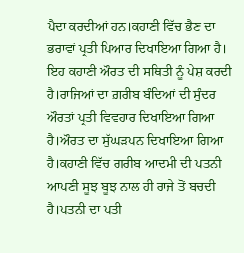ਪੈਦਾ ਕਰਦੀਆਂ ਹਨ।ਕਹਾਣੀ ਵਿੱਚ ਭੈਣ ਦਾ ਭਰਾਵਾਂ ਪ੍ਰਤੀ ਪਿਆਰ ਦਿਖਾਇਆ ਗਿਆ ਹੈ।
ਇਹ ਕਹਾਣੀ ਔਰਤ ਦੀ ਸਥਿਤੀ ਨੂੰ ਪੇਸ਼ ਕਰਦੀ ਹੈ।ਰਾਜਿਆਂ ਦਾ ਗ਼ਰੀਬ ਬੰਦਿਆਂ ਦੀ ਸੁੰਦਰ ਔਰਤਾਂ ਪ੍ਰਤੀ ਵਿਵਹਾਰ ਦਿਖਾਇਆ ਗਿਆ ਹੈ।ਔਰਤ ਦਾ ਸੁੱਘੜਪਨ ਦਿਖਾਇਆ ਗਿਆ ਹੈ।ਕਹਾਣੀ ਵਿੱਚ ਗਰੀਬ ਆਦਮੀ ਦੀ ਪਤਨੀ ਆਪਣੀ ਸੂਝ ਬੂਝ ਨਾਲ ਹੀ ਰਾਜੇ ਤੋਂ ਬਚਦੀ ਹੈ।ਪਤਨੀ ਦਾ ਪਤੀ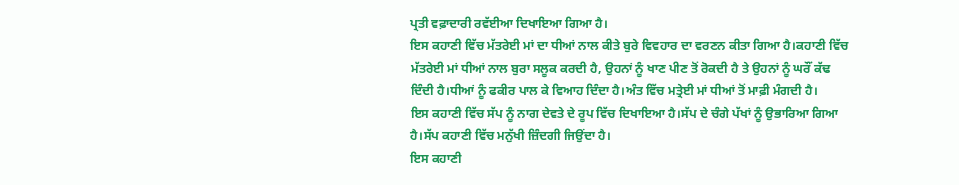ਪ੍ਰਤੀ ਵਫ਼ਾਦਾਰੀ ਰਵੱਈਆ ਦਿਖਾਇਆ ਗਿਆ ਹੈ।
ਇਸ ਕਹਾਣੀ ਵਿੱਚ ਮੱਤਰੇਈ ਮਾਂ ਦਾ ਧੀਆਂ ਨਾਲ ਕੀਤੇ ਬੁਰੇ ਵਿਵਹਾਰ ਦਾ ਵਰਣਨ ਕੀਤਾ ਗਿਆ ਹੈ।ਕਹਾਣੀ ਵਿੱਚ ਮੱਤਰੇਈ ਮਾਂ ਧੀਆਂ ਨਾਲ ਬੁਰਾ ਸਲੂਕ ਕਰਦੀ ਹੈ, ਉਹਨਾਂ ਨੂੰ ਖਾਣ ਪੀਣ ਤੋਂ ਰੋਕਦੀ ਹੈ ਤੇ ਉਹਨਾਂ ਨੂੰ ਘਰੌਂ ਕੱਢ ਦਿੰਦੀ ਹੈ।ਧੀਆਂ ਨੂੰ ਫਕੀਰ ਪਾਲ ਕੇ ਵਿਆਹ ਦਿੰਦਾ ਹੈ।ਅੰਤ ਵਿੱਚ ਮਤ੍ਰੇਈ ਮਾਂ ਧੀਆਂ ਤੋਂ ਮਾਫ਼ੀ ਮੰਗਦੀ ਹੈ।
ਇਸ ਕਹਾਣੀ ਵਿੱਚ ਸੱਪ ਨੂੰ ਨਾਗ ਦੇਵਤੇ ਦੇ ਰੂਪ ਵਿੱਚ ਦਿਖਾਇਆ ਹੈ।ਸੱਪ ਦੇ ਚੰਗੇ ਪੱਖਾਂ ਨੂੰ ਉਭਾਰਿਆ ਗਿਆ ਹੈ।ਸੱਪ ਕਹਾਣੀ ਵਿੱਚ ਮਨੁੱਖੀ ਜ਼ਿੰਦਗੀ ਜਿਉਂਦਾ ਹੈ।
ਇਸ ਕਹਾਣੀ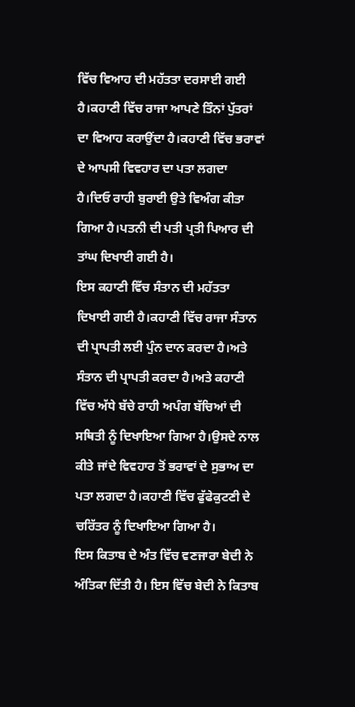ਵਿੱਚ ਵਿਆਹ ਦੀ ਮਹੱਤਤਾ ਦਰਸਾਈ ਗਈ ਹੈ।ਕਹਾਣੀ ਵਿੱਚ ਰਾਜਾ ਆਪਣੇ ਤਿੰਨਾਂ ਪੁੱਤਰਾਂ ਦਾ ਵਿਆਹ ਕਰਾਉਂਦਾ ਹੈ।ਕਹਾਣੀ ਵਿੱਚ ਭਰਾਵਾਂ ਦੇ ਆਪਸੀ ਵਿਵਹਾਰ ਦਾ ਪਤਾ ਲਗਦਾ ਹੈ।ਦਿਓ ਰਾਹੀ ਬੁਰਾਈ ਉਤੇ ਵਿਅੰਗ ਕੀਤਾ ਗਿਆ ਹੈ।ਪਤਨੀ ਦੀ ਪਤੀ ਪ੍ਰਤੀ ਪਿਆਰ ਦੀ ਤਾਂਘ ਦਿਖਾਈ ਗਈ ਹੈ।
ਇਸ ਕਹਾਣੀ ਵਿੱਚ ਸੰਤਾਨ ਦੀ ਮਹੱਤਤਾ ਦਿਖਾਈ ਗਈ ਹੈ।ਕਹਾਣੀ ਵਿੱਚ ਰਾਜਾ ਸੰਤਾਨ ਦੀ ਪ੍ਰਾਪਤੀ ਲਈ ਪੁੰਨ ਦਾਨ ਕਰਦਾ ਹੈ।ਅਤੇ ਸੰਤਾਨ ਦੀ ਪ੍ਰਾਪਤੀ ਕਰਦਾ ਹੈ।ਅਤੇ ਕਹਾਣੀ ਵਿੱਚ ਅੱਧੇ ਬੱਚੇ ਰਾਹੀ ਅਪੰਗ ਬੱਚਿਆਂ ਦੀ ਸਥਿਤੀ ਨੂੰ ਦਿਖਾਇਆ ਗਿਆ ਹੈ।ਉਸਦੇ ਨਾਲ ਕੀਤੇ ਜਾਂਦੇ ਵਿਵਹਾਰ ਤੋਂ ਭਰਾਵਾਂ ਦੇ ਸੁਭਾਅ ਦਾ ਪਤਾ ਲਗਦਾ ਹੈ।ਕਹਾਣੀ ਵਿੱਚ ਫੁੱਫੇਕੁਟਣੀ ਦੇ ਚਰਿੱਤਰ ਨੂੰ ਦਿਖਾਇਆ ਗਿਆ ਹੈ।
ਇਸ ਕਿਤਾਬ ਦੇ ਅੰਤ ਵਿੱਚ ਵਣਜਾਰਾ ਬੇਦੀ ਨੇ ਅੰਤਿਕਾ ਦਿੱਤੀ ਹੈ। ਇਸ ਵਿੱਚ ਬੇਦੀ ਨੇ ਕਿਤਾਬ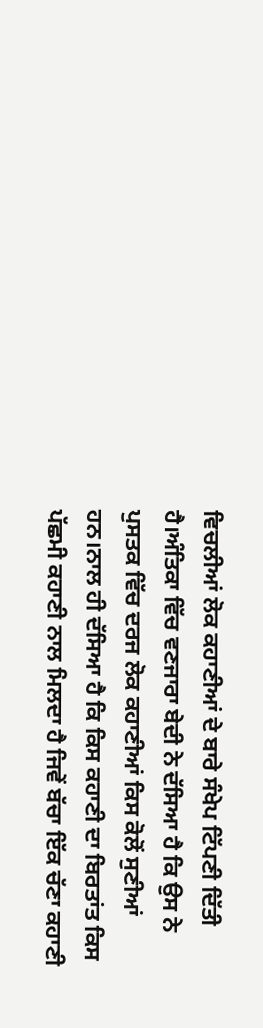ਵਿਚਲੀਆਂ ਲੋਕ ਕਹਾਣੀਆਂ ਦੇ ਬਾਰੇ ਸੰਖੇਪ ਟਿੱਪਣੀ ਦਿੱਤੀ ਹੈ।ਅੰਤਿਕਾ ਵਿੱਚ ਵਣਜਾਰਾ ਬੇਦੀ ਨੇ ਦੱਸਿਆ ਹੈ ਕਿ ਉਸ ਨੇ ਪੁਸਤਕ ਵਿੱਚ ਦਰਜ ਲੋਕ ਕਹਾਣੀਆਂ ਕਿਸ ਕੋਲੋਂ ਸੁਣੀਆਂ ਹਨ।ਨਾਲ ਹੀ ਦੱਸਿਆ ਹੈ ਕਿ ਕਿਸ ਕਹਾਣੀ ਦਾ ਬਿਰਤਾਂਤ ਕਿਸ ਪੱਛਮੀ ਕਹਾਣੀ ਨਾਲ ਮਿਲਦਾ ਹੈ ਜਿਵੇਂ ਬੱਚਾ ਇੱਕ ਚੱਣਾ ਕਹਾਣੀ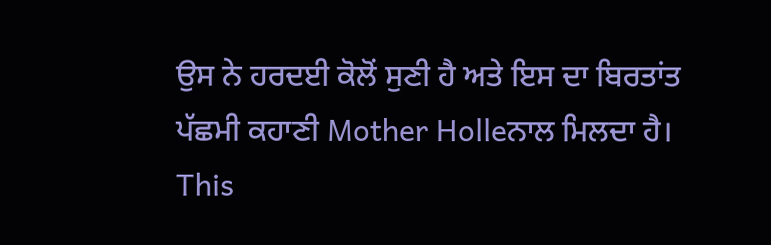ਉਸ ਨੇ ਹਰਦਈ ਕੋਲੋਂ ਸੁਣੀ ਹੈ ਅਤੇ ਇਸ ਦਾ ਬਿਰਤਾਂਤ ਪੱਛਮੀ ਕਹਾਣੀ Mother Holleਨਾਲ ਮਿਲਦਾ ਹੈ।
This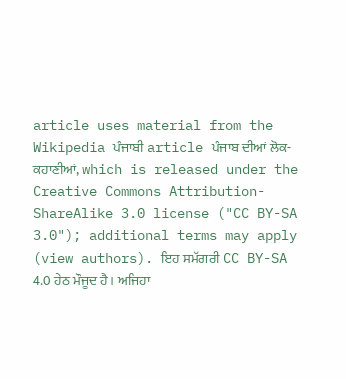article uses material from the Wikipedia ਪੰਜਾਬੀ article ਪੰਜਾਬ ਦੀਆਂ ਲੋਕ-ਕਹਾਣੀਆਂ, which is released under the Creative Commons Attribution-ShareAlike 3.0 license ("CC BY-SA 3.0"); additional terms may apply (view authors). ਇਹ ਸਮੱਗਰੀ CC BY-SA 4.0 ਹੇਠ ਮੌਜੂਦ ਹੈ। ਅਜਿਹਾ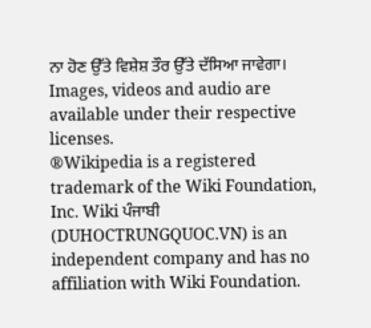ਨਾ ਹੋਣ ਉੱਤੇ ਵਿਸ਼ੇਸ਼ ਤੌਰ ਉੱਤੇ ਦੱਸਿਆ ਜਾਵੇਗਾ। Images, videos and audio are available under their respective licenses.
®Wikipedia is a registered trademark of the Wiki Foundation, Inc. Wiki ਪੰਜਾਬੀ (DUHOCTRUNGQUOC.VN) is an independent company and has no affiliation with Wiki Foundation.